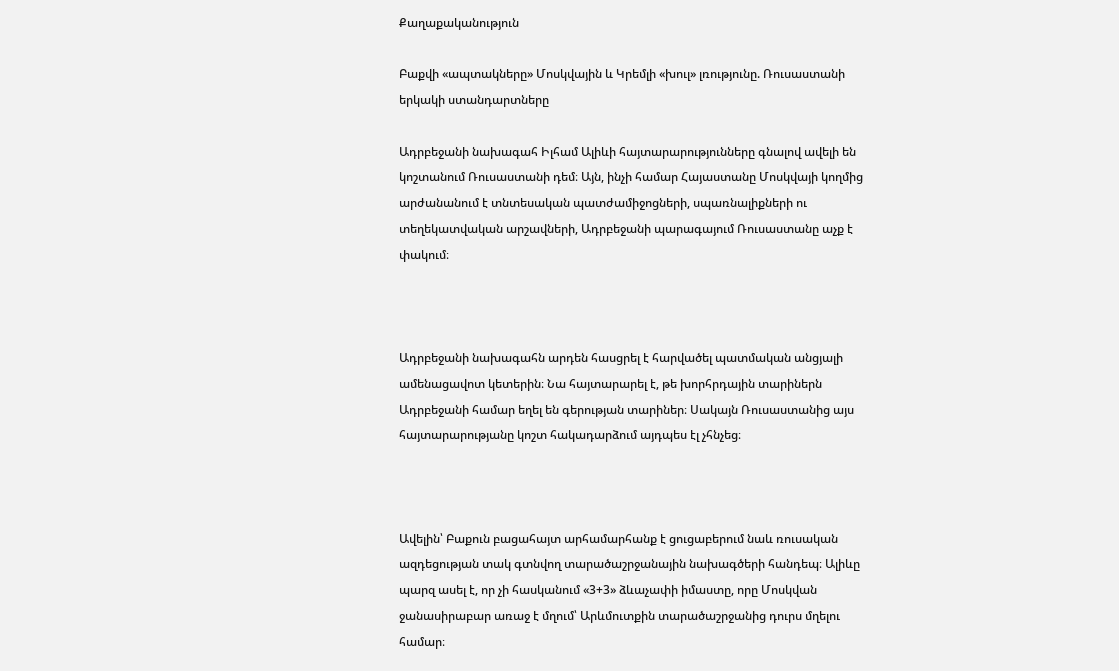Քաղաքականություն

Բաքվի «ապտակները» Մոսկվային և Կրեմլի «խուլ» լռությունը. Ռուսաստանի երկակի ստանդարտները

Ադրբեջանի նախագահ Իլհամ Ալիևի հայտարարությունները գնալով ավելի են կոշտանում Ռուսաստանի դեմ։ Այն, ինչի համար Հայաստանը Մոսկվայի կողմից արժանանում է տնտեսական պատժամիջոցների, սպառնալիքների ու տեղեկատվական արշավների, Ադրբեջանի պարագայում Ռուսաստանը աչք է փակում։



Ադրբեջանի նախագահն արդեն հասցրել է հարվածել պատմական անցյալի ամենացավոտ կետերին։ Նա հայտարարել է, թե խորհրդային տարիներն Ադրբեջանի համար եղել են գերության տարիներ։ Սակայն Ռուսաստանից այս հայտարարությանը կոշտ հակադարձում այդպես էլ չհնչեց։



Ավելին՝ Բաքուն բացահայտ արհամարհանք է ցուցաբերում նաև ռուսական ազդեցության տակ գտնվող տարածաշրջանային նախագծերի հանդեպ։ Ալիևը պարզ ասել է, որ չի հասկանում «3+3» ձևաչափի իմաստը, որը Մոսկվան ջանասիրաբար առաջ է մղում՝ Արևմուտքին տարածաշրջանից դուրս մղելու համար։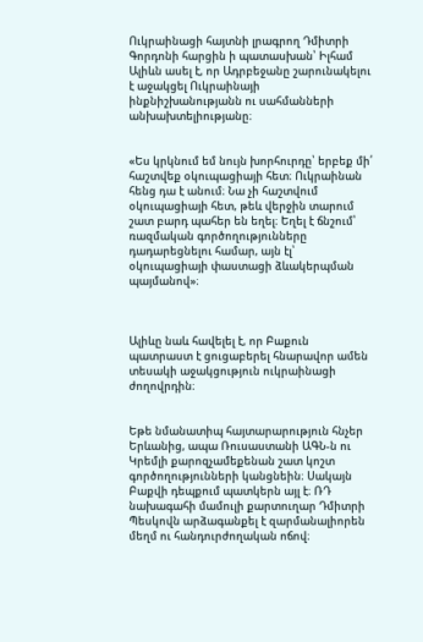Ուկրաինացի հայտնի լրագրող Դմիտրի Գորդոնի հարցին ի պատասխան՝ Իլհամ Ալիևն ասել է, որ Ադրբեջանը շարունակելու է աջակցել Ուկրաինայի ինքնիշխանությանն ու սահմանների անխախտելիությանը։


«Ես կրկնում եմ նույն խորհուրդը՝ երբեք մի՛ հաշտվեք օկուպացիայի հետ։ Ուկրաինան հենց դա է անում։ Նա չի հաշտվում օկուպացիայի հետ, թեև վերջին տարում շատ բարդ պահեր են եղել։ Եղել է ճնշում՝ ռազմական գործողությունները դադարեցնելու համար, այն էլ՝ օկուպացիայի փաստացի ձևակերպման պայմանով»։



Ալիևը նաև հավելել է, որ Բաքուն պատրաստ է ցուցաբերել հնարավոր ամեն տեսակի աջակցություն ուկրաինացի ժողովրդին։


Եթե նմանատիպ հայտարարություն հնչեր Երևանից, ապա Ռուսաստանի ԱԳՆ-ն ու Կրեմլի քարոզչամեքենան շատ կոշտ գործողությունների կանցնեին։ Սակայն Բաքվի դեպքում պատկերն այլ է։ ՌԴ նախագահի մամուլի քարտուղար Դմիտրի Պեսկովն արձագանքել է զարմանալիորեն մեղմ ու հանդուրժողական ոճով։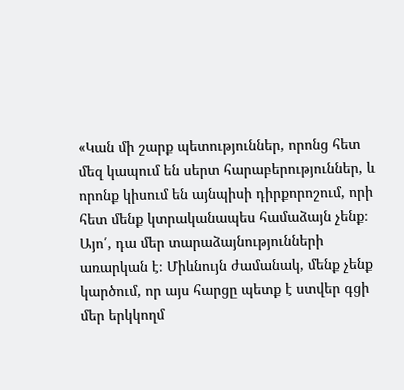«Կան մի շարք պետություններ, որոնց հետ մեզ կապում են սերտ հարաբերություններ, և որոնք կիսում են այնպիսի դիրքորոշում, որի հետ մենք կտրականապես համաձայն չենք։ Այո՛, դա մեր տարաձայնությունների առարկան է։ Միևնույն ժամանակ, մենք չենք կարծում, որ այս հարցը պետք է ստվեր գցի մեր երկկողմ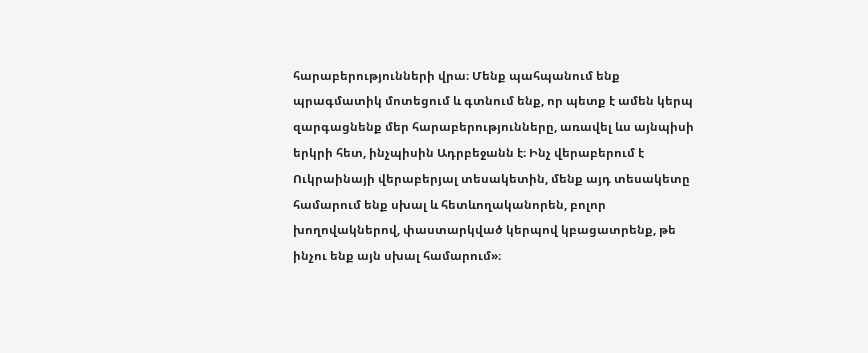հարաբերությունների վրա։ Մենք պահպանում ենք պրագմատիկ մոտեցում և գտնում ենք, որ պետք է ամեն կերպ զարգացնենք մեր հարաբերությունները, առավել ևս այնպիսի երկրի հետ, ինչպիսին Ադրբեջանն է։ Ինչ վերաբերում է Ուկրաինայի վերաբերյալ տեսակետին, մենք այդ տեսակետը համարում ենք սխալ և հետևողականորեն, բոլոր խողովակներով, փաստարկված կերպով կբացատրենք, թե ինչու ենք այն սխալ համարում»։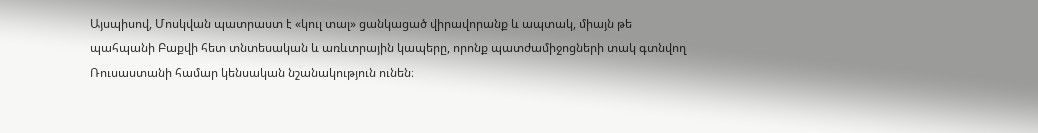Այսպիսով, Մոսկվան պատրաստ է «կուլ տալ» ցանկացած վիրավորանք և ապտակ, միայն թե պահպանի Բաքվի հետ տնտեսական և առևտրային կապերը, որոնք պատժամիջոցների տակ գտնվող Ռուսաստանի համար կենսական նշանակություն ունեն։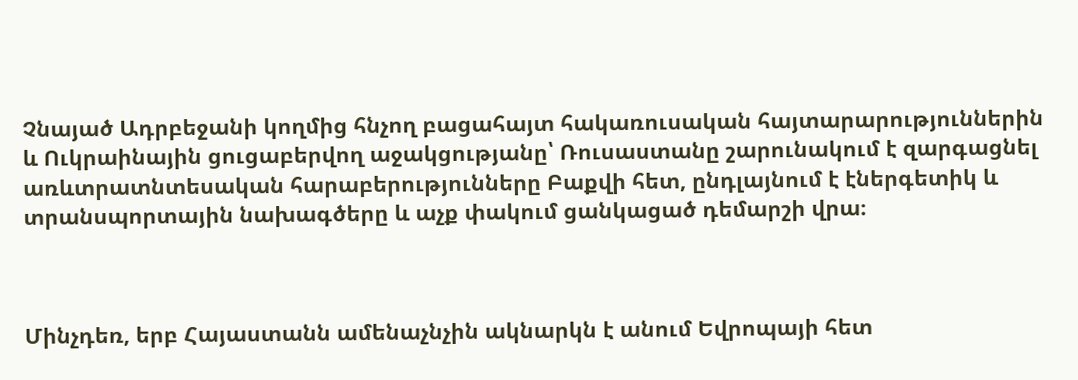Չնայած Ադրբեջանի կողմից հնչող բացահայտ հակառուսական հայտարարություններին և Ուկրաինային ցուցաբերվող աջակցությանը՝ Ռուսաստանը շարունակում է զարգացնել առևտրատնտեսական հարաբերությունները Բաքվի հետ, ընդլայնում է էներգետիկ և տրանսպորտային նախագծերը և աչք փակում ցանկացած դեմարշի վրա։



Մինչդեռ, երբ Հայաստանն ամենաչնչին ակնարկն է անում Եվրոպայի հետ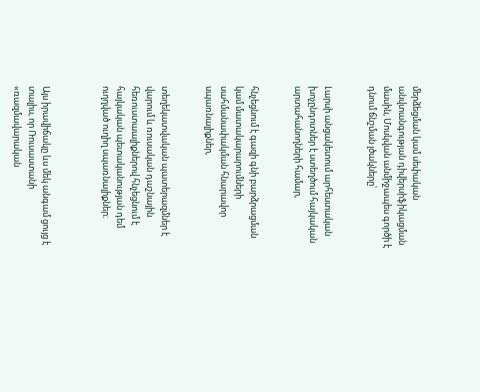մերձեցման կամ սեփական անվտանգության դիվերսիֆիկացման մասին, Մոսկվան անմիջապես գործի է դնում ճնշման լծակները՝


Լարսի անցակետում արհեստական խոչընդոտներ է ստեղծում հայկական արտահանողների համար,


հնչեցնում է գազի գնի բարձրացման կամ մատակարարումների սահմանափակման հնարավոր սպառնալիքներ,


տեղեկատվական պատերազմներ է վարում և ռուսական դաշնային հեռուստաալիքներով հնչեցնում է հայկական պետականության դեմ ուղղված ուղիղ սպառնալիքներ։



Այս իրավիճակը ևս մեկ անգամ ցույց է տալիս, որ Ռուսաստանի «ռազմավարական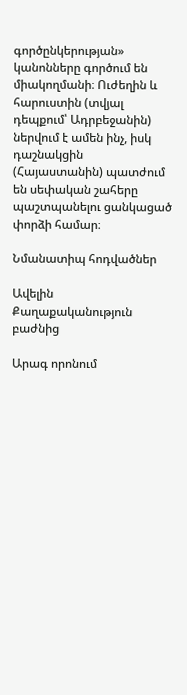գործընկերության» կանոնները գործում են միակողմանի։ Ուժեղին և հարուստին (տվյալ դեպքում՝ Ադրբեջանին) ներվում է ամեն ինչ, իսկ դաշնակցին (Հայաստանին) պատժում են սեփական շահերը պաշտպանելու ցանկացած փորձի համար։

Նմանատիպ հոդվածներ

Ավելին Քաղաքականություն բաժնից

Արագ որոնում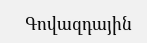Գովազդային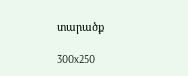տարածք

300x250